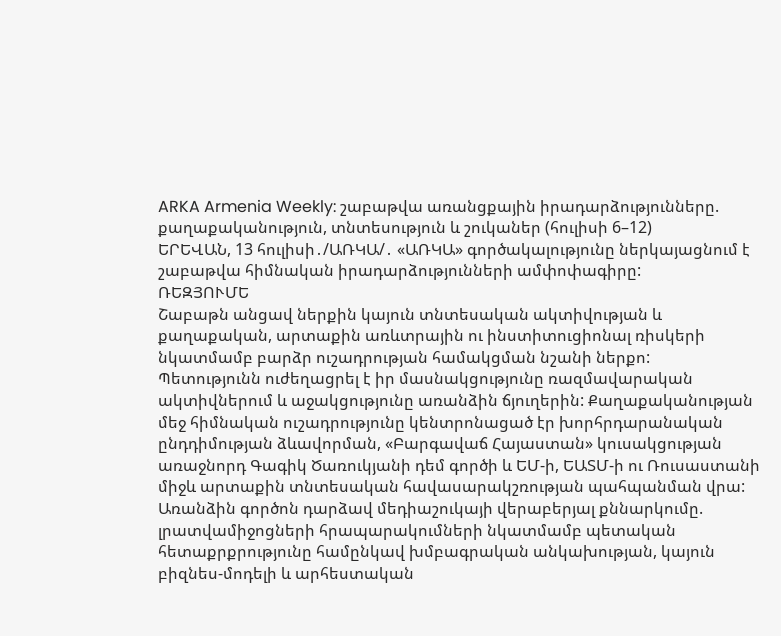ARKA Armenia Weekly: շաբաթվա առանցքային իրադարձությունները. քաղաքականություն, տնտեսություն և շուկաներ (հուլիսի 6–12)
ԵՐԵՎԱՆ, 13 հուլիսի․/ԱՌԿԱ/․ «ԱՌԿԱ» գործակալությունը ներկայացնում է շաբաթվա հիմնական իրադարձությունների ամփոփագիրը:
ՌԵԶՅՈՒՄԵ
Շաբաթն անցավ ներքին կայուն տնտեսական ակտիվության և քաղաքական, արտաքին առևտրային ու ինստիտուցիոնալ ռիսկերի նկատմամբ բարձր ուշադրության համակցման նշանի ներքո:
Պետությունն ուժեղացրել է իր մասնակցությունը ռազմավարական ակտիվներում և աջակցությունը առանձին ճյուղերին: Քաղաքականության մեջ հիմնական ուշադրությունը կենտրոնացած էր խորհրդարանական ընդդիմության ձևավորման, «Բարգավաճ Հայաստան» կուսակցության առաջնորդ Գագիկ Ծառուկյանի դեմ գործի և ԵՄ-ի, ԵԱՏՄ-ի ու Ռուսաստանի միջև արտաքին տնտեսական հավասարակշռության պահպանման վրա: Առանձին գործոն դարձավ մեդիաշուկայի վերաբերյալ քննարկումը. լրատվամիջոցների հրապարակումների նկատմամբ պետական հետաքրքրությունը համընկավ խմբագրական անկախության, կայուն բիզնես-մոդելի և արհեստական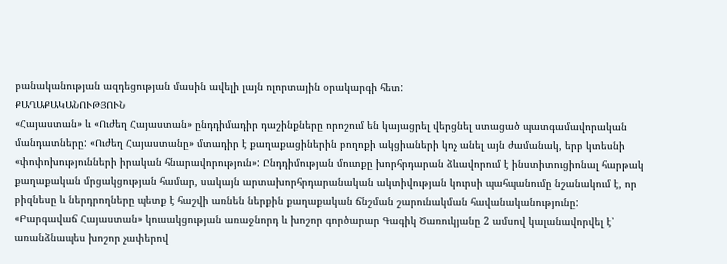բանականության ազդեցության մասին ավելի լայն ոլորտային օրակարգի հետ:
ՔԱՂԱՔԱԿԱՆՈՒԹՅՈՒՆ
«Հայաստան» և «Ուժեղ Հայաստան» ընդդիմադիր դաշինքները որոշում են կայացրել վերցնել ստացած պատգամավորական մանդատները: «Ուժեղ Հայաստանը» մտադիր է քաղաքացիներին բողոքի ակցիաների կոչ անել այն ժամանակ, երբ կտեսնի «փոփոխությունների իրական հնարավորություն»: Ընդդիմության մուտքը խորհրդարան ձևավորում է ինստիտուցիոնալ հարթակ քաղաքական մրցակցության համար, սակայն արտախորհրդարանական ակտիվության կուրսի պահպանումը նշանակում է, որ բիզնեսը և ներդրողները պետք է հաշվի առնեն ներքին քաղաքական ճնշման շարունակման հավանականությունը:
«Բարգավաճ Հայաստան» կուսակցության առաջնորդ և խոշոր գործարար Գագիկ Ծառուկյանը 2 ամսով կալանավորվել է՝ առանձնապես խոշոր չափերով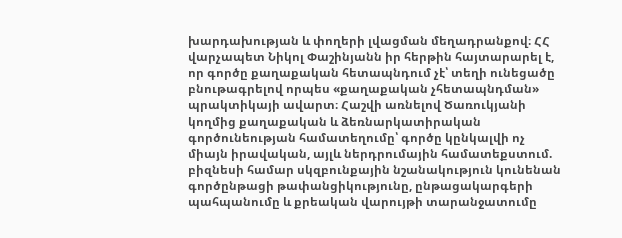խարդախության և փողերի լվացման մեղադրանքով։ ՀՀ վարչապետ Նիկոլ Փաշինյանն իր հերթին հայտարարել է, որ գործը քաղաքական հետապնդում չէ՝ տեղի ունեցածը բնութագրելով որպես «քաղաքական չհետապնդման» պրակտիկայի ավարտ։ Հաշվի առնելով Ծառուկյանի կողմից քաղաքական և ձեռնարկատիրական գործունեության համատեղումը՝ գործը կընկալվի ոչ միայն իրավական, այլև ներդրումային համատեքստում. բիզնեսի համար սկզբունքային նշանակություն կունենան գործընթացի թափանցիկությունը, ընթացակարգերի պահպանումը և քրեական վարույթի տարանջատումը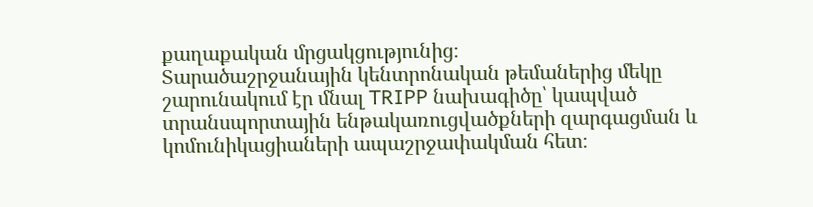քաղաքական մրցակցությունից։
Տարածաշրջանային կենտրոնական թեմաներից մեկը շարունակում էր մնալ TRIPP նախագիծը՝ կապված տրանսպորտային ենթակառուցվածքների զարգացման և կոմունիկացիաների ապաշրջափակման հետ։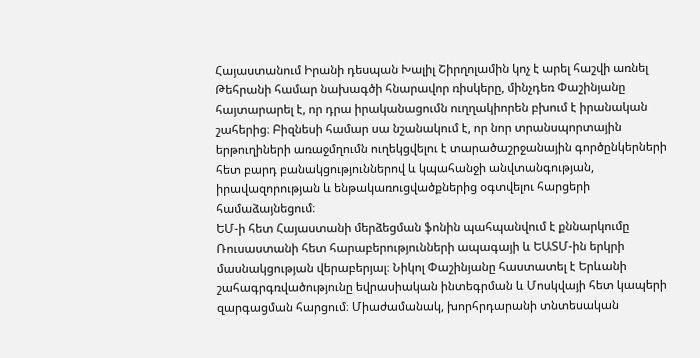Հայաստանում Իրանի դեսպան Խալիլ Շիրղոլամին կոչ է արել հաշվի առնել Թեհրանի համար նախագծի հնարավոր ռիսկերը, մինչդեռ Փաշինյանը հայտարարել է, որ դրա իրականացումն ուղղակիորեն բխում է իրանական շահերից։ Բիզնեսի համար սա նշանակում է, որ նոր տրանսպորտային երթուղիների առաջմղումն ուղեկցվելու է տարածաշրջանային գործընկերների հետ բարդ բանակցություններով և կպահանջի անվտանգության, իրավազորության և ենթակառուցվածքներից օգտվելու հարցերի համաձայնեցում։
ԵՄ-ի հետ Հայաստանի մերձեցման ֆոնին պահպանվում է քննարկումը Ռուսաստանի հետ հարաբերությունների ապագայի և ԵԱՏՄ-ին երկրի մասնակցության վերաբերյալ։ Նիկոլ Փաշինյանը հաստատել է Երևանի շահագրգռվածությունը եվրասիական ինտեգրման և Մոսկվայի հետ կապերի զարգացման հարցում։ Միաժամանակ, խորհրդարանի տնտեսական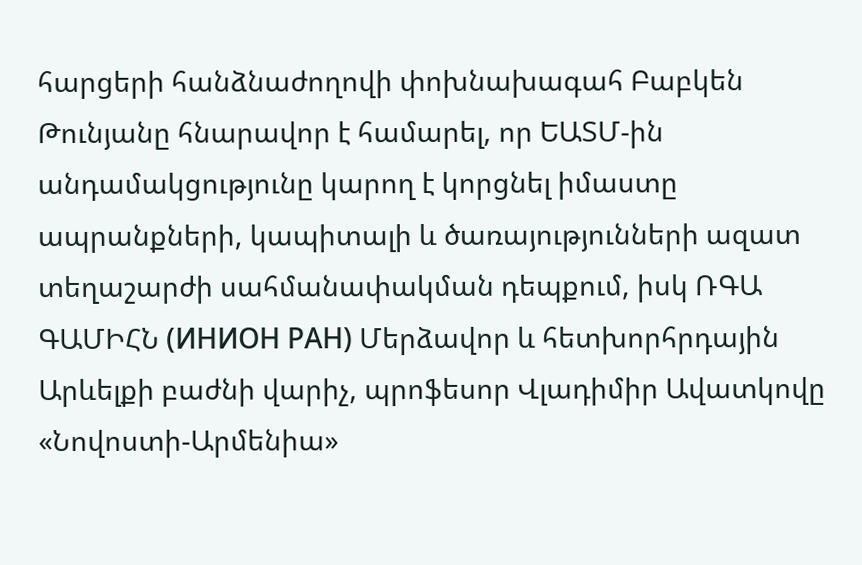հարցերի հանձնաժողովի փոխնախագահ Բաբկեն Թունյանը հնարավոր է համարել, որ ԵԱՏՄ-ին անդամակցությունը կարող է կորցնել իմաստը ապրանքների, կապիտալի և ծառայությունների ազատ տեղաշարժի սահմանափակման դեպքում, իսկ ՌԳԱ ԳԱՄԻՀՆ (ИНИОН РАН) Մերձավոր և հետխորհրդային Արևելքի բաժնի վարիչ, պրոֆեսոր Վլադիմիր Ավատկովը «Նովոստի-Արմենիա»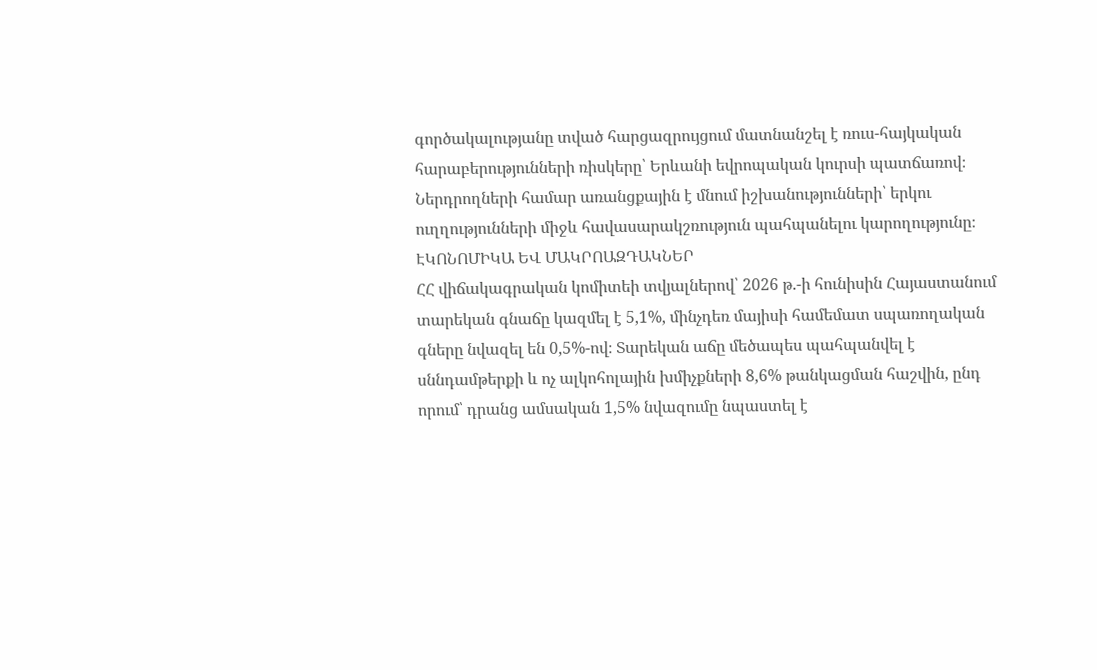գործակալությանը տված հարցազրույցում մատնանշել է ռուս-հայկական հարաբերությունների ռիսկերը՝ Երևանի եվրոպական կուրսի պատճառով։ Ներդրողների համար առանցքային է մնում իշխանությունների՝ երկու ուղղությունների միջև հավասարակշռություն պահպանելու կարողությունը։
ԷԿՈՆՈՄԻԿԱ ԵՎ ՄԱԿՐՈԱԶԴԱԿՆԵՐ
ՀՀ վիճակագրական կոմիտեի տվյալներով՝ 2026 թ.-ի հունիսին Հայաստանում տարեկան գնաճը կազմել է 5,1%, մինչդեռ մայիսի համեմատ սպառողական գները նվազել են 0,5%-ով։ Տարեկան աճը մեծապես պահպանվել է սննդամթերքի և ոչ ալկոհոլային խմիչքների 8,6% թանկացման հաշվին, ընդ որում՝ դրանց ամսական 1,5% նվազումը նպաստել է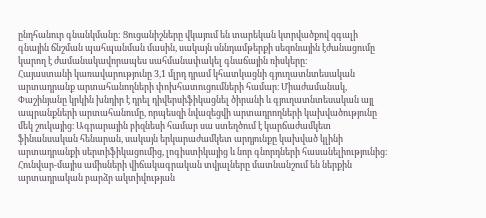ընդհանուր գնանկմանը: Ցուցանիշները վկայում են տարեկան կտրվածքով զգալի գնային ճնշման պահպանման մասին, սակայն սննդամթերքի սեզոնային էժանացումը կարող է ժամանակավորապես սահմանափակել գնաճային ռիսկերը։
Հայաստանի կառավարությունը 3,1 մլրդ դրամ կհատկացնի գյուղատնտեսական արտադրանք արտահանողների փոխհատուցումների համար։ Միաժամանակ, Փաշինյանը կրկին խնդիր է դրել դիվերսիֆիկացնել ծիրանի և գյուղատնտեսական այլ ապրանքների արտահանումը, որպեսզի նվազեցվի արտադրողների կախվածությունը մեկ շուկայից։ Ագրարային բիզնեսի համար սա ստեղծում է կարճաժամկետ ֆինանսական հենարան, սակայն երկարաժամկետ արդյունքը կախված կլինի արտադրանքի սերտիֆիկացումից, լոգիստիկայից և նոր գնորդների հասանելիությունից։
Հունվար-մայիս ամիսների վիճակագրական տվյալները մատնանշում են ներքին արտադրական բարձր ակտիվության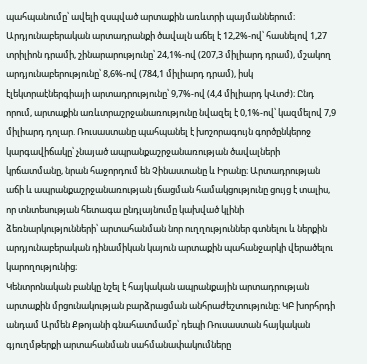պահպանումը՝ ավելի զսպված արտաքին առևտրի պայմաններում։ Արդյունաբերական արտադրանքի ծավալն աճել է 12,2%-ով՝ հասնելով 1,27 տրիլիոն դրամի, շինարարությունը՝ 24,1%-ով (207,3 միլիարդ դրամ), մշակող արդյունաբերությունը՝ 8,6%-ով (784,1 միլիարդ դրամ), իսկ էլեկտրաէներգիայի արտադրությունը՝ 9,7%-ով (4,4 միլիարդ կՎտժ)։ Ընդ որում, արտաքին առևտրաշրջանառությունը նվազել է 0,1%-ով՝ կազմելով 7,9 միլիարդ դոլար. Ռուսաստանը պահպանել է խոշորագույն գործընկերոջ կարգավիճակը՝ չնայած ապրանքաշրջանառության ծավալների կրճատմանը, նրան հաջորդում են Չինաստանը և Իրանը։ Արտադրության աճի և ապրանքաշրջանառության լճացման համակցությունը ցույց է տալիս, որ տնտեսության հետագա ընդլայնումը կախված կլինի ձեռնարկությունների՝ արտահանման նոր ուղղություններ գտնելու և ներքին արդյունաբերական դինամիկան կայուն արտաքին պահանջարկի վերածելու կարողությունից։
Կենտրոնական բանկը նշել է հայկական ապրանքային արտադրության արտաքին մրցունակության բարձրացման անհրաժեշտությունը։ ԿԲ խորհրդի անդամ Արմեն Քթոյանի գնահատմամբ՝ դեպի Ռուսաստան հայկական գյուղմթերքի արտահանման սահմանափակումները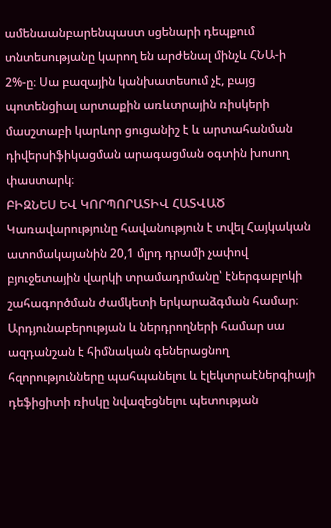ամենաանբարենպաստ սցենարի դեպքում տնտեսությանը կարող են արժենալ մինչև ՀՆԱ-ի 2%-ը։ Սա բազային կանխատեսում չէ, բայց պոտենցիալ արտաքին առևտրային ռիսկերի մասշտաբի կարևոր ցուցանիշ է և արտահանման դիվերսիֆիկացման արագացման օգտին խոսող փաստարկ։
ԲԻԶՆԵՍ ԵՎ ԿՈՐՊՈՐԱՏԻՎ ՀԱՏՎԱԾ
Կառավարությունը հավանություն է տվել Հայկական ատոմակայանին 20,1 մլրդ դրամի չափով բյուջետային վարկի տրամադրմանը՝ էներգաբլոկի շահագործման ժամկետի երկարաձգման համար։ Արդյունաբերության և ներդրողների համար սա ազդանշան է հիմնական գեներացնող հզորությունները պահպանելու և էլեկտրաէներգիայի դեֆիցիտի ռիսկը նվազեցնելու պետության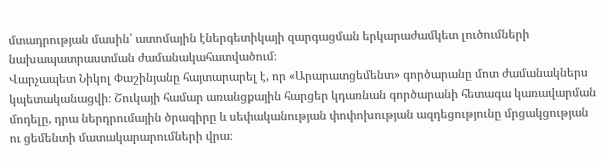մտադրության մասին՝ ատոմային էներգետիկայի զարգացման երկարաժամկետ լուծումների նախապատրաստման ժամանակահատվածում։
Վարչապետ Նիկոլ Փաշինյանը հայտարարել է, որ «Արարատցեմենտ» գործարանը մոտ ժամանակներս կպետականացվի։ Շուկայի համար առանցքային հարցեր կդառնան գործարանի հետագա կառավարման մոդելը, դրա ներդրումային ծրագիրը և սեփականության փոփոխության ազդեցությունը մրցակցության ու ցեմենտի մատակարարումների վրա։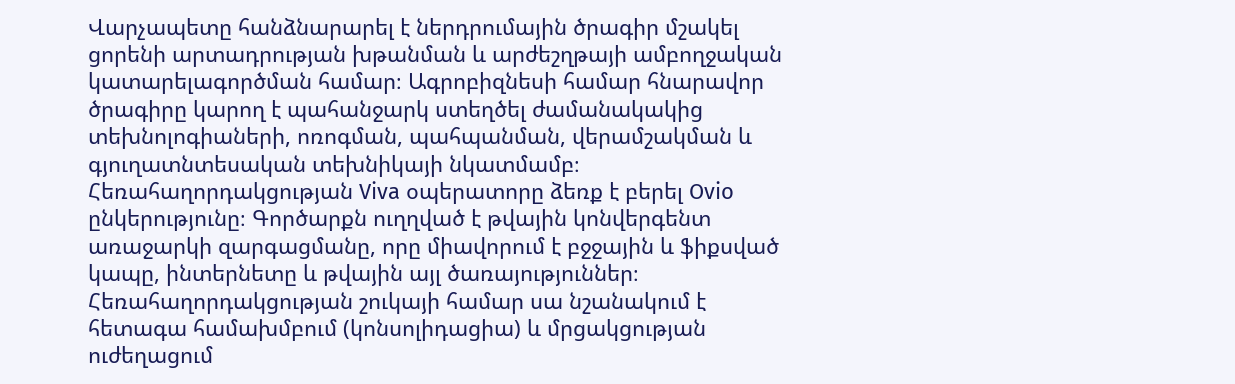Վարչապետը հանձնարարել է ներդրումային ծրագիր մշակել ցորենի արտադրության խթանման և արժեշղթայի ամբողջական կատարելագործման համար։ Ագրոբիզնեսի համար հնարավոր ծրագիրը կարող է պահանջարկ ստեղծել ժամանակակից տեխնոլոգիաների, ոռոգման, պահպանման, վերամշակման և գյուղատնտեսական տեխնիկայի նկատմամբ։
Հեռահաղորդակցության Viva օպերատորը ձեռք է բերել Ovio ընկերությունը։ Գործարքն ուղղված է թվային կոնվերգենտ առաջարկի զարգացմանը, որը միավորում է բջջային և ֆիքսված կապը, ինտերնետը և թվային այլ ծառայություններ։ Հեռահաղորդակցության շուկայի համար սա նշանակում է հետագա համախմբում (կոնսոլիդացիա) և մրցակցության ուժեղացում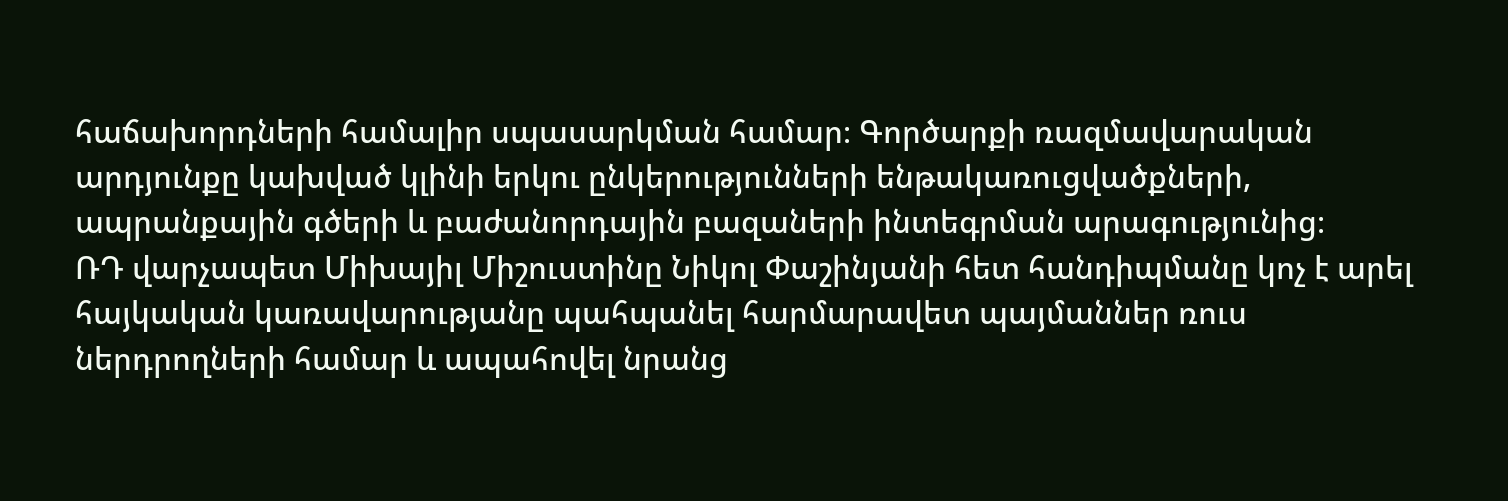հաճախորդների համալիր սպասարկման համար։ Գործարքի ռազմավարական արդյունքը կախված կլինի երկու ընկերությունների ենթակառուցվածքների, ապրանքային գծերի և բաժանորդային բազաների ինտեգրման արագությունից։
ՌԴ վարչապետ Միխայիլ Միշուստինը Նիկոլ Փաշինյանի հետ հանդիպմանը կոչ է արել հայկական կառավարությանը պահպանել հարմարավետ պայմաններ ռուս ներդրողների համար և ապահովել նրանց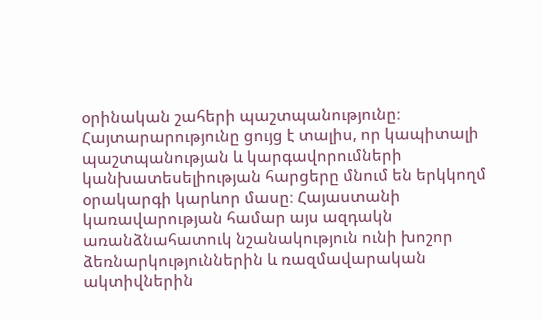օրինական շահերի պաշտպանությունը։ Հայտարարությունը ցույց է տալիս, որ կապիտալի պաշտպանության և կարգավորումների կանխատեսելիության հարցերը մնում են երկկողմ օրակարգի կարևոր մասը։ Հայաստանի կառավարության համար այս ազդակն առանձնահատուկ նշանակություն ունի խոշոր ձեռնարկություններին և ռազմավարական ակտիվներին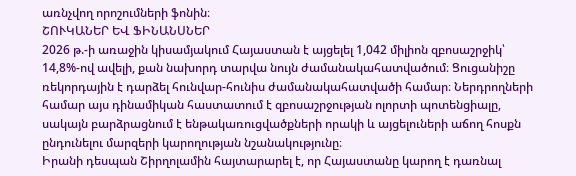առնչվող որոշումների ֆոնին։
ՇՈՒԿԱՆԵՐ ԵՎ ՖԻՆԱՆՍՆԵՐ
2026 թ.-ի առաջին կիսամյակում Հայաստան է այցելել 1,042 միլիոն զբոսաշրջիկ՝ 14,8%-ով ավելի, քան նախորդ տարվա նույն ժամանակահատվածում։ Ցուցանիշը ռեկորդային է դարձել հունվար-հունիս ժամանակահատվածի համար։ Ներդրողների համար այս դինամիկան հաստատում է զբոսաշրջության ոլորտի պոտենցիալը, սակայն բարձրացնում է ենթակառուցվածքների որակի և այցելուների աճող հոսքն ընդունելու մարզերի կարողության նշանակությունը։
Իրանի դեսպան Շիրղոլամին հայտարարել է, որ Հայաստանը կարող է դառնալ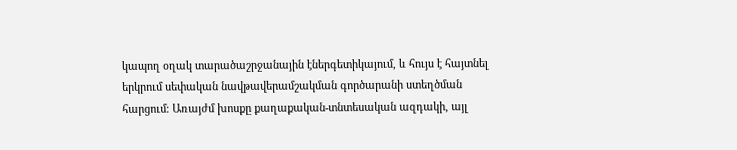կապող օղակ տարածաշրջանային էներգետիկայում, և հույս է հայտնել երկրում սեփական նավթավերամշակման գործարանի ստեղծման հարցում։ Առայժմ խոսքը քաղաքական-տնտեսական ազդակի, այլ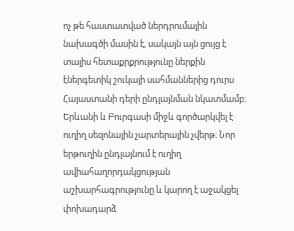ոչ թե հաստատված ներդրումային նախագծի մասին է, սակայն այն ցույց է տալիս հետաքրքրությունը ներքին էներգետիկ շուկայի սահմաններից դուրս Հայաստանի դերի ընդլայնման նկատմամբ։
Երևանի և Բուրգասի միջև գործարկվել է ուղիղ սեզոնային չարտերային չվերթ։ Նոր երթուղին ընդլայնում է ուղիղ ավիահաղորդակցության աշխարհագրությունը և կարող է աջակցել փոխադարձ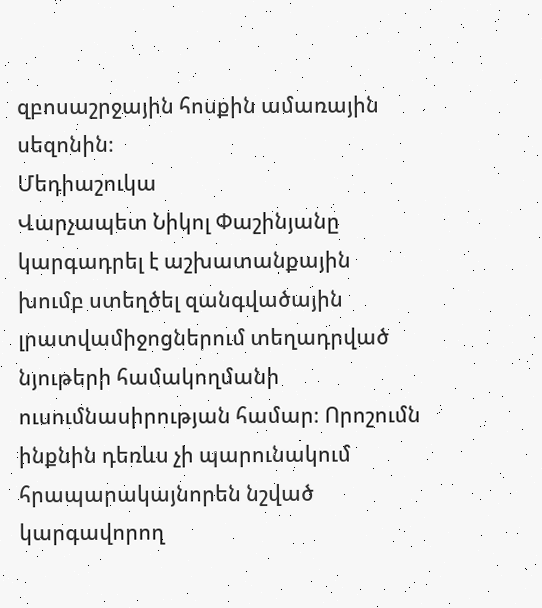զբոսաշրջային հոսքին ամառային սեզոնին։
Մեդիաշուկա
Վարչապետ Նիկոլ Փաշինյանը կարգադրել է աշխատանքային խումբ ստեղծել զանգվածային լրատվամիջոցներում տեղադրված նյութերի համակողմանի ուսումնասիրության համար։ Որոշումն ինքնին դեռևս չի պարունակում հրապարակայնորեն նշված կարգավորող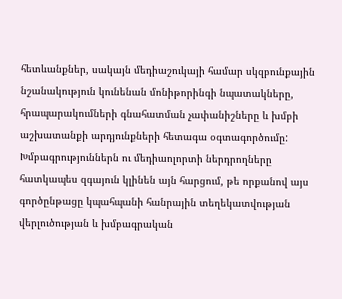հետևանքներ, սակայն մեդիաշուկայի համար սկզբունքային նշանակություն կունենան մոնիթորինգի նպատակները, հրապարակումների գնահատման չափանիշները և խմբի աշխատանքի արդյունքների հետագա օգտագործումը: Խմբագրություններն ու մեդիաոլորտի ներդրողները հատկապես զգայուն կլինեն այն հարցում, թե որքանով այս գործընթացը կպահպանի հանրային տեղեկատվության վերլուծության և խմբագրական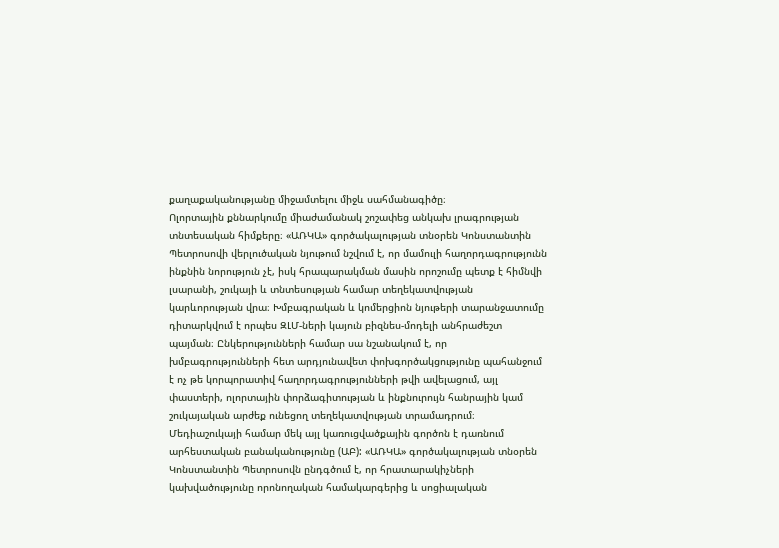քաղաքականությանը միջամտելու միջև սահմանագիծը։
Ոլորտային քննարկումը միաժամանակ շոշափեց անկախ լրագրության տնտեսական հիմքերը։ «ԱՌԿԱ» գործակալության տնօրեն Կոնստանտին Պետրոսովի վերլուծական նյութում նշվում է, որ մամուլի հաղորդագրությունն ինքնին նորություն չէ, իսկ հրապարակման մասին որոշումը պետք է հիմնվի լսարանի, շուկայի և տնտեսության համար տեղեկատվության կարևորության վրա։ Խմբագրական և կոմերցիոն նյութերի տարանջատումը դիտարկվում է որպես ԶԼՄ-ների կայուն բիզնես-մոդելի անհրաժեշտ պայման։ Ընկերությունների համար սա նշանակում է, որ խմբագրությունների հետ արդյունավետ փոխգործակցությունը պահանջում է ոչ թե կորպորատիվ հաղորդագրությունների թվի ավելացում, այլ փաստերի, ոլորտային փորձագիտության և ինքնուրույն հանրային կամ շուկայական արժեք ունեցող տեղեկատվության տրամադրում։
Մեդիաշուկայի համար մեկ այլ կառուցվածքային գործոն է դառնում արհեստական բանականությունը (ԱԲ): «ԱՌԿԱ» գործակալության տնօրեն Կոնստանտին Պետրոսովն ընդգծում է, որ հրատարակիչների կախվածությունը որոնողական համակարգերից և սոցիալական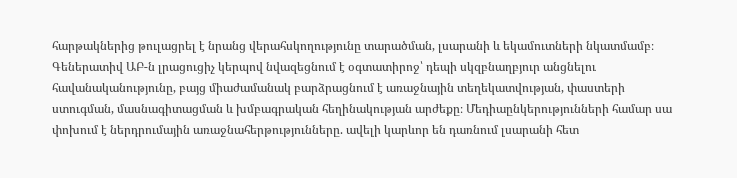հարթակներից թուլացրել է նրանց վերահսկողությունը տարածման, լսարանի և եկամուտների նկատմամբ։ Գեներատիվ ԱԲ-ն լրացուցիչ կերպով նվազեցնում է օգտատիրոջ՝ դեպի սկզբնաղբյուր անցնելու հավանականությունը, բայց միաժամանակ բարձրացնում է առաջնային տեղեկատվության, փաստերի ստուգման, մասնագիտացման և խմբագրական հեղինակության արժեքը։ Մեդիաընկերությունների համար սա փոխում է ներդրումային առաջնահերթությունները. ավելի կարևոր են դառնում լսարանի հետ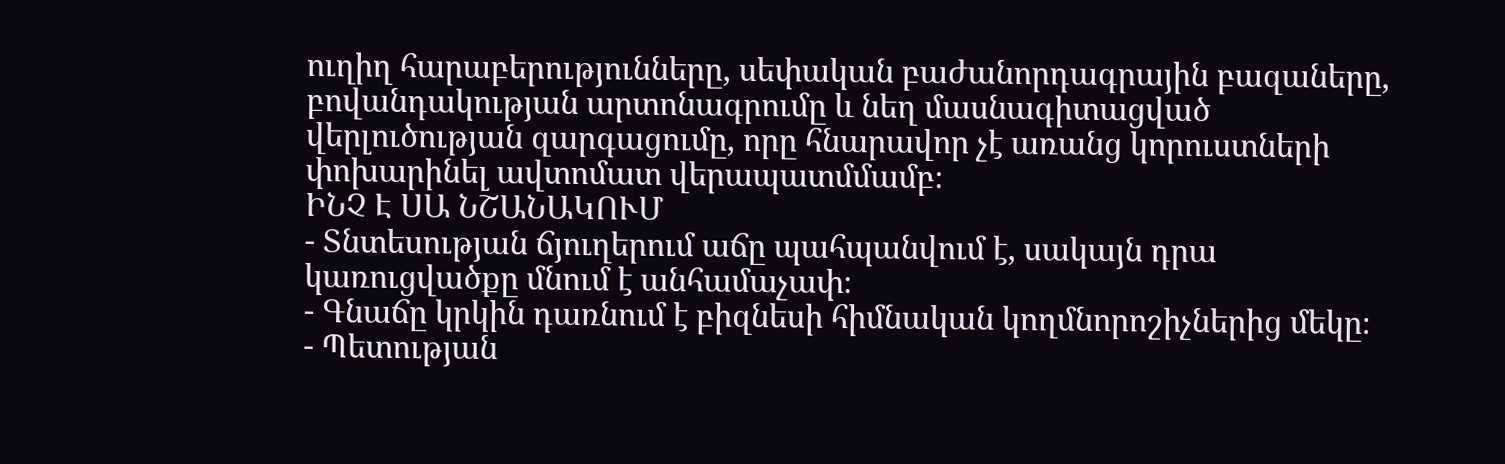ուղիղ հարաբերությունները, սեփական բաժանորդագրային բազաները, բովանդակության արտոնագրումը և նեղ մասնագիտացված վերլուծության զարգացումը, որը հնարավոր չէ առանց կորուստների փոխարինել ավտոմատ վերապատմմամբ։
ԻՆՉ Է ՍԱ ՆՇԱՆԱԿՈՒՄ
- Տնտեսության ճյուղերում աճը պահպանվում է, սակայն դրա կառուցվածքը մնում է անհամաչափ։
- Գնաճը կրկին դառնում է բիզնեսի հիմնական կողմնորոշիչներից մեկը։
- Պետության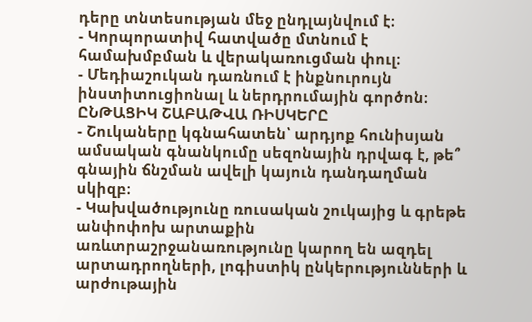դերը տնտեսության մեջ ընդլայնվում է։
- Կորպորատիվ հատվածը մտնում է համախմբման և վերակառուցման փուլ։
- Մեդիաշուկան դառնում է ինքնուրույն ինստիտուցիոնալ և ներդրումային գործոն։
ԸՆԹԱՑԻԿ ՇԱԲԱԹՎԱ ՌԻՍԿԵՐԸ
- Շուկաները կգնահատեն՝ արդյոք հունիսյան ամսական գնանկումը սեզոնային դրվագ է, թե՞ գնային ճնշման ավելի կայուն դանդաղման սկիզբ։
- Կախվածությունը ռուսական շուկայից և գրեթե անփոփոխ արտաքին առևտրաշրջանառությունը կարող են ազդել արտադրողների, լոգիստիկ ընկերությունների և արժութային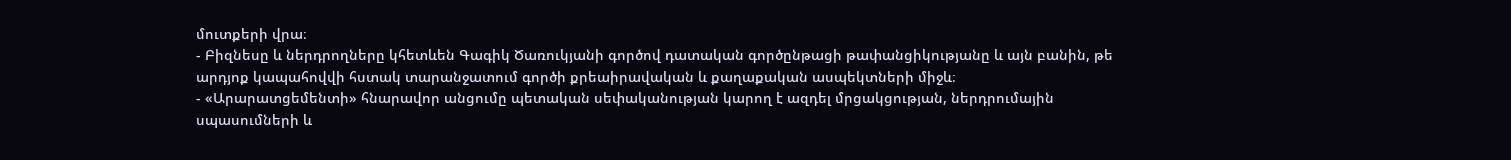մուտքերի վրա։
- Բիզնեսը և ներդրողները կհետևեն Գագիկ Ծառուկյանի գործով դատական գործընթացի թափանցիկությանը և այն բանին, թե արդյոք կապահովվի հստակ տարանջատում գործի քրեաիրավական և քաղաքական ասպեկտների միջև։
- «Արարատցեմենտի» հնարավոր անցումը պետական սեփականության կարող է ազդել մրցակցության, ներդրումային սպասումների և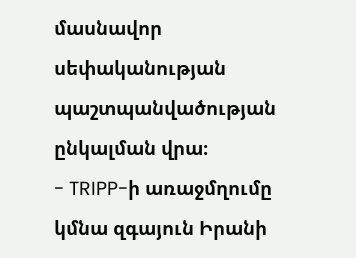մասնավոր սեփականության պաշտպանվածության ընկալման վրա։
- TRIPP-ի առաջմղումը կմնա զգայուն Իրանի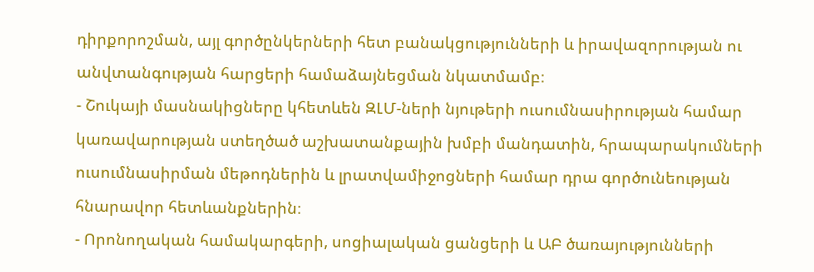դիրքորոշման, այլ գործընկերների հետ բանակցությունների և իրավազորության ու անվտանգության հարցերի համաձայնեցման նկատմամբ։
- Շուկայի մասնակիցները կհետևեն ԶԼՄ-ների նյութերի ուսումնասիրության համար կառավարության ստեղծած աշխատանքային խմբի մանդատին, հրապարակումների ուսումնասիրման մեթոդներին և լրատվամիջոցների համար դրա գործունեության հնարավոր հետևանքներին։
- Որոնողական համակարգերի, սոցիալական ցանցերի և ԱԲ ծառայությունների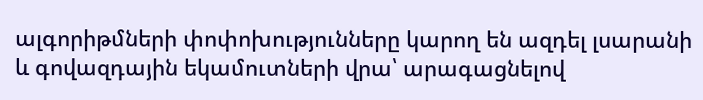ալգորիթմների փոփոխությունները կարող են ազդել լսարանի և գովազդային եկամուտների վրա՝ արագացնելով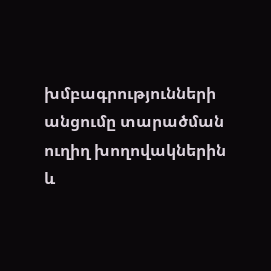խմբագրությունների անցումը տարածման ուղիղ խողովակներին և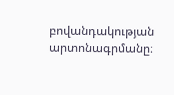բովանդակության արտոնագրմանը։